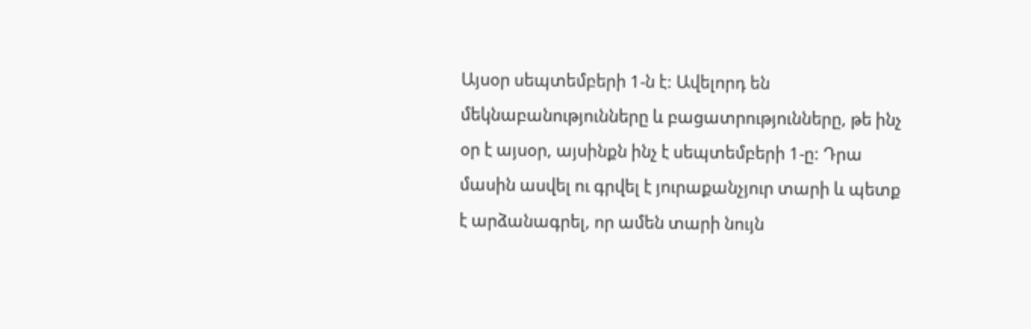Այսօր սեպտեմբերի 1-ն է: Ավելորդ են մեկնաբանությունները և բացատրությունները, թե ինչ օր է այսօր, այսինքն ինչ է սեպտեմբերի 1-ը: Դրա մասին ասվել ու գրվել է յուրաքանչյուր տարի և պետք է արձանագրել, որ ամեն տարի նույն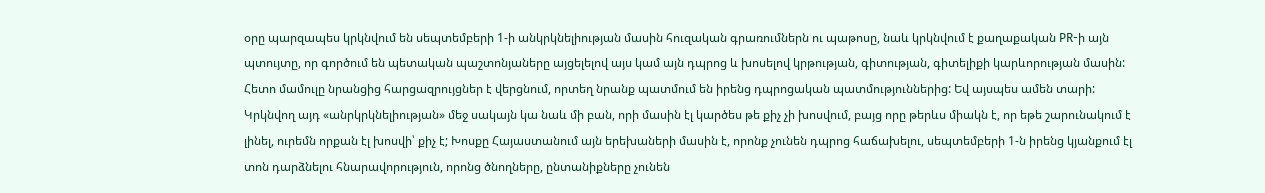օրը պարզապես կրկնվում են սեպտեմբերի 1-ի անկրկնելիության մասին հուզական գրառումներն ու պաթոսը, նաև կրկնվում է քաղաքական PR-ի այն պտույտը, որ գործում են պետական պաշտոնյաները այցելելով այս կամ այն դպրոց և խոսելով կրթության, գիտության, գիտելիքի կարևորության մասին: Հետո մամուլը նրանցից հարցազրույցներ է վերցնում, որտեղ նրանք պատմում են իրենց դպրոցական պատմություններից: Եվ այսպես ամեն տարի:
Կրկնվող այդ «անրկրկնելիության» մեջ սակայն կա նաև մի բան, որի մասին էլ կարծես թե քիչ չի խոսվում, բայց որը թերևս միակն է, որ եթե շարունակում է լինել, ուրեմն որքան էլ խոսվի՝ քիչ է; Խոսքը Հայաստանում այն երեխաների մասին է, որոնք չունեն դպրոց հաճախելու, սեպտեմբերի 1-ն իրենց կյանքում էլ տոն դարձնելու հնարավորություն, որոնց ծնողները, ընտանիքները չունեն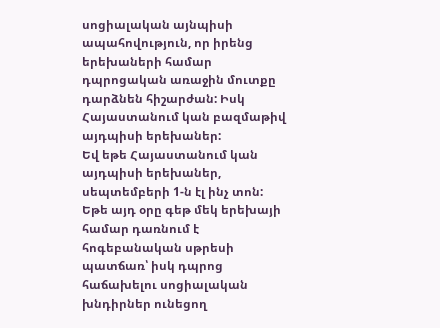սոցիալական այնպիսի ապահովություն, որ իրենց երեխաների համար դպրոցական առաջին մուտքը դարձնեն հիշարժան: Իսկ Հայաստանում կան բազմաթիվ այդպիսի երեխաներ:
Եվ եթե Հայաստանում կան այդպիսի երեխաներ, սեպտեմբերի 1-ն էլ ինչ տոն: Եթե այդ օրը գեթ մեկ երեխայի համար դառնում է հոգեբանական սթրեսի պատճառ՝ իսկ դպրոց հաճախելու սոցիալական խնդիրներ ունեցող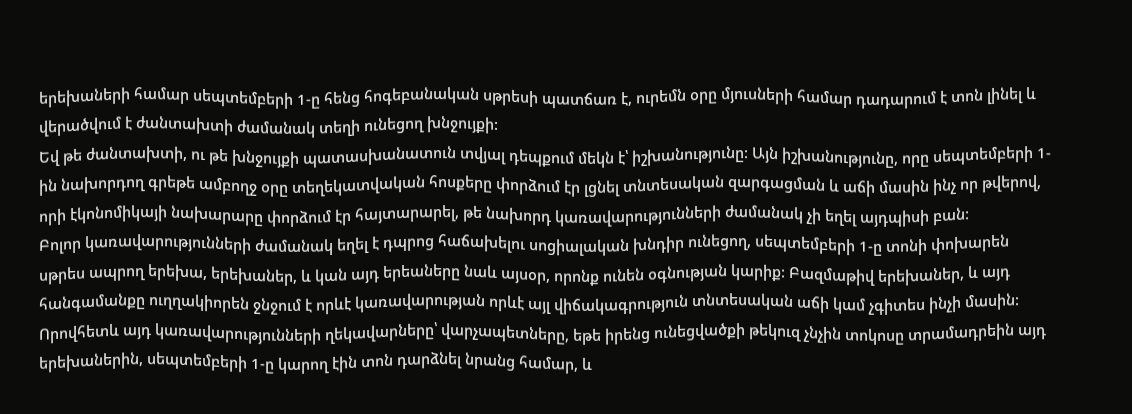երեխաների համար սեպտեմբերի 1-ը հենց հոգեբանական սթրեսի պատճառ է, ուրեմն օրը մյուսների համար դադարում է տոն լինել և վերածվում է ժանտախտի ժամանակ տեղի ունեցող խնջույքի:
Եվ թե ժանտախտի, ու թե խնջույքի պատասխանատուն տվյալ դեպքում մեկն է՝ իշխանությունը: Այն իշխանությունը, որը սեպտեմբերի 1-ին նախորդող գրեթե ամբողջ օրը տեղեկատվական հոսքերը փորձում էր լցնել տնտեսական զարգացման և աճի մասին ինչ որ թվերով, որի էկոնոմիկայի նախարարը փորձում էր հայտարարել, թե նախորդ կառավարությունների ժամանակ չի եղել այդպիսի բան:
Բոլոր կառավարությունների ժամանակ եղել է դպրոց հաճախելու սոցիալական խնդիր ունեցող, սեպտեմբերի 1-ը տոնի փոխարեն սթրես ապրող երեխա, երեխաներ, և կան այդ երեաները նաև այսօր, որոնք ունեն օգնության կարիք: Բազմաթիվ երեխաներ, և այդ հանգամանքը ուղղակիորեն ջնջում է որևէ կառավարության որևէ այլ վիճակագրություն տնտեսական աճի կամ չգիտես ինչի մասին: Որովհետև այդ կառավարությունների ղեկավարները՝ վարչապետները, եթե իրենց ունեցվածքի թեկուզ չնչին տոկոսը տրամադրեին այդ երեխաներին, սեպտեմբերի 1-ը կարող էին տոն դարձնել նրանց համար, և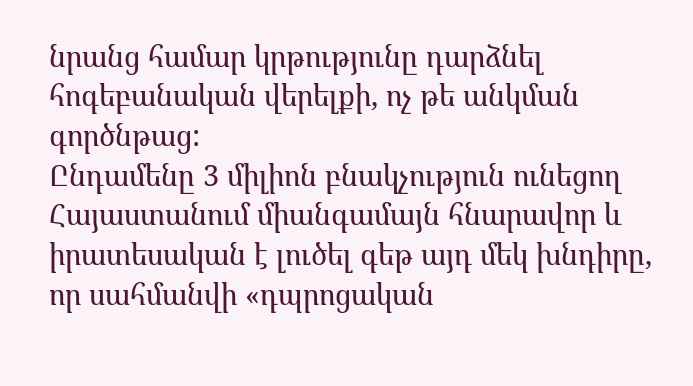նրանց համար կրթությունը դարձնել հոգեբանական վերելքի, ոչ թե անկման գործնթաց:
Ընդամենը 3 միլիոն բնակչություն ունեցող Հայաստանում միանգամայն հնարավոր և իրատեսական է լուծել գեթ այդ մեկ խնդիրը, որ սահմանվի «դպրոցական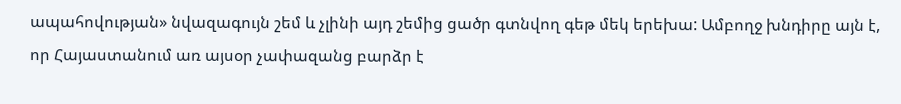ապահովության» նվազագույն շեմ և չլինի այդ շեմից ցածր գտնվող գեթ մեկ երեխա: Ամբողջ խնդիրը այն է, որ Հայաստանում առ այսօր չափազանց բարձր է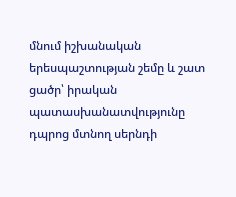մնում իշխանական երեսպաշտության շեմը և շատ ցածր՝ իրական պատասխանատվությունը դպրոց մտնող սերնդի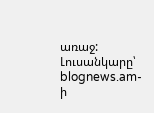առաջ:
Լուսանկարը՝ blognews.am-ի